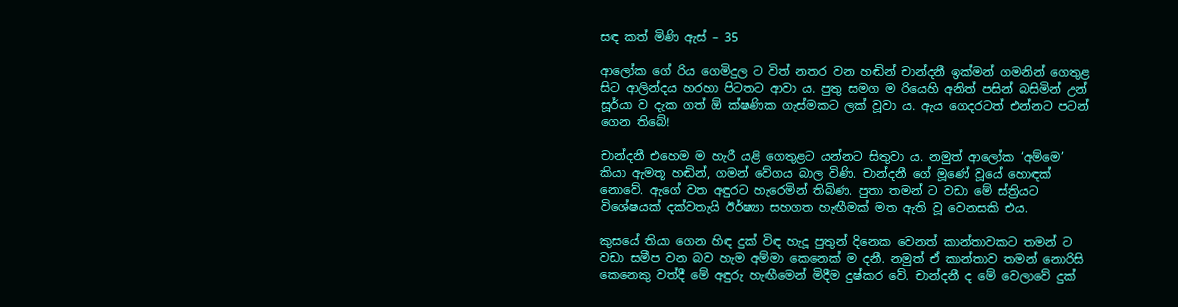සඳ කත් මිණි ඇස් – 35

ආලෝක ගේ රිය ගෙමිදුල ට විත් නතර වන හඬින් චාන්දනී ඉක්මන් ගමනින් ගෙතුළ සිට ආලින්දය හරහා පිටතට ආවා ය. පුතු සමග ම රියෙහි අනිත් පසින් බසිමින් උන් සූර්යා ව දැක ගත් ඕ ක්ෂණික ගැස්මකට ලක් වූවා ය. ඇය ගෙදරටත් එන්නට පටන් ගෙන තිබේ!

චාන්දනී එහෙම ම හැරී යළි ගෙතුළට යන්නට සිතුවා ය. නමුත් ආලෝක ‘අම්මෙ’ කියා ඇමතූ හඬින්, ගමන් වේගය බාල විණි. චාන්දනී ගේ මූණේ වූයේ හොඳක් නොවේ. ඇගේ වත අඳුරට හැරෙමින් තිබිණ. පුතා තමන් ට වඩා මේ ස්ත්‍රියට විශේෂයක් දක්වතැයි ඊර්ෂ්‍යා සහගත හැඟීමක් මත ඇති වූ වෙනසකි එය.

කුසයේ තියා ගෙන හිඳ දුක් විඳ හැදූ පුතුන් දිනෙක වෙනත් කාන්තාවකට තමන් ට වඩා සමීප වන බව හැම අම්මා කෙනෙක් ම දනී. නමුත් ඒ කාන්තාව තමන් නොරිසි කෙනෙකු වත්දී මේ අඳුරු හැඟීමෙන් මිදීම දුෂ්කර වේ. චාන්දනී ද මේ වෙලාවේ දුක්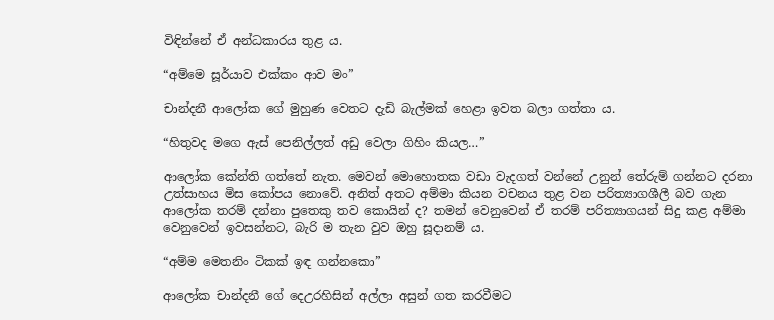විඳින්නේ ඒ අන්ධකාරය තුළ ය.

“අම්මෙ සූර්යාව එක්කං ආව මං”

චාන්දනී ආලෝක ගේ මුහුණ වෙතට දැඩි බැල්මක් හෙළා ඉවත බලා ගත්තා ය.

“හිතුවද මගෙ ඇස් පෙනිල්ලත් අඩු වෙලා ගිහිං කියල…”

ආලෝක කේන්ති ගත්තේ නැත. මෙවන් මොහොතක වඩා වැදගත් වන්නේ උනුන් තේරුම් ගන්නට දරනා උත්සාහය මිස කෝපය නොවේ. අනිත් අතට අම්මා කියන වචනය තුළ වන පරිත්‍යාගශීලී බව ගැන ආලෝක තරම් දන්නා පුතෙකු තව කොයින් ද? තමන් වෙනුවෙන් ඒ තරම් පරිත්‍යාගයන් සිදු කළ අම්මා වෙනුවෙන් ඉවසන්නට, බැරි ම තැන වුව ඔහු සූදානම් ය.

“අම්ම මෙතනිං ටිකක් ඉඳ ගන්නකො”

ආලෝක චාන්දනී ගේ දෙඋරහිසින් අල්ලා අසුන් ගත කරවීමට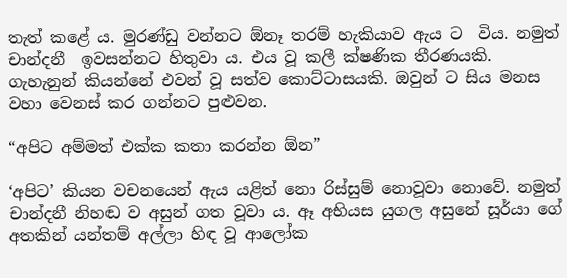තැත් කළේ ය. මුරණ්ඩු වන්නට ඕනෑ තරම් හැකියාව ඇය ට  විය. නමුත් චාන්දනී  ඉවසන්නට හිතුවා ය. එය වූ කලී ක්ෂණික තීරණයකි. ගැහැනුන් කියන්නේ එවන් වූ සත්ව කොට්ටාසයකි. ඔවුන් ට සිය මනස වහා වෙනස් කර ගන්නට පුළුවන.

“අපිට අම්මත් එක්ක කතා කරන්න ඕන”

‘අපිට’ කියන වචනයෙන් ඇය යළිත් නො රිස්සුම් නොවූවා නොවේ. නමුත් චාන්දනී නිහඬ ව අසුන් ගත වූවා ය. ඈ අභියස යුගල අසුනේ සූර්යා ගේ අතකින් යන්තම් අල්ලා හිඳ වූ ආලෝක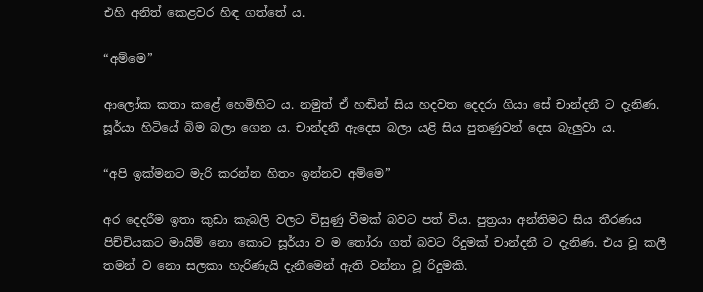එහි අනිත් කෙළවර හිඳ ගත්තේ ය.

“අම්මෙ”

ආලෝක කතා කළේ හෙමිහිට ය. නමුත් ඒ හඬින් සිය හදවත දෙදරා ගියා සේ චාන්දනී ට දැනිණ. සූර්යා හිටියේ බිම බලා ගෙන ය. චාන්දනී ඇදෙස බලා යළි සිය පුතණුවන් දෙස බැලුවා ය.

“අපි ඉක්මනට මැරි කරන්න හිතං ඉන්නව අම්මෙ”

අර දෙදරීම ඉතා කුඩා කැබලි වලට විසුණු වීමක් බවට පත් විය. පුත්‍රයා අන්තිමට සිය තීරණය පිච්චියකට මායිම් නො කොට සූර්යා ව ම තෝරා ගත් බවට රිදුමක් චාන්දනී ට දැනිණ. එය වූ කලී තමන් ව නො සලකා හැරිණැයි දැනීමෙන් ඇති වන්නා වූ රිදුමකි.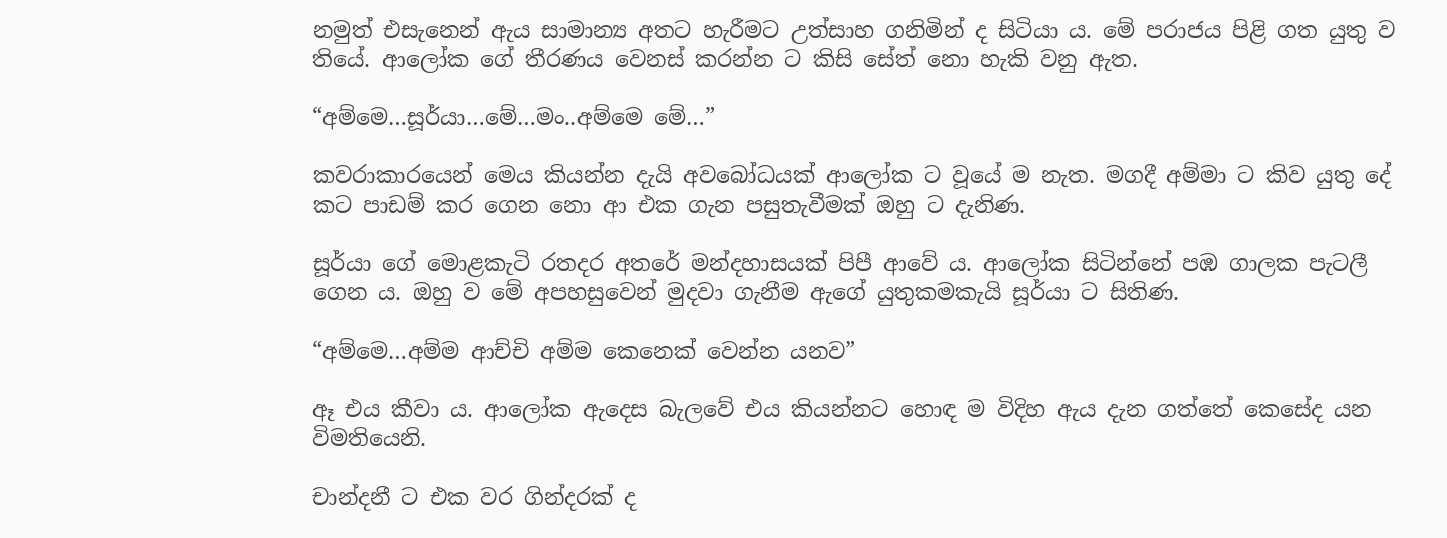නමුත් එසැනෙන් ඇය සාමාන්‍ය අතට හැරීමට උත්සාහ ගනිමින් ද සිටියා ය. මේ පරාජය පිළි ගත යුතු ව තියේ. ආලෝක ගේ තීරණය වෙනස් කරන්න ට කිසි සේත් නො හැකි වනු ඇත.

“අම්මෙ…සූර්යා…මේ…මං..අම්මෙ මේ…”

කවරාකාරයෙන් මෙය කියන්න දැයි අවබෝධයක් ආලෝක ට වූයේ ම නැත. මගදී අම්මා ට කිව යුතු දේ කට පාඩම් කර ගෙන නො ආ එක ගැන පසුතැවීමක් ඔහු ට දැනිණ.

සූර්යා ගේ මොළකැටි රතදර අතරේ මන්දහාසයක් පිපී ආවේ ය. ආලෝක සිටින්නේ පඹ ගාලක පැටලී ගෙන ය. ඔහු ව මේ අපහසුවෙන් මුදවා ගැනීම ඇගේ යුතුකමකැයි සූර්යා ට සිතිණ.

“අම්මෙ…අම්ම ආච්චි අම්ම කෙනෙක් වෙන්න යනව”

ඈ එය කීවා ය. ආලෝක ඇදෙස බැලවේ එය කියන්නට හොඳ ම විදිහ ඇය දැන ගත්තේ කෙසේද යන විමතියෙනි.

චාන්දනී ට එක වර ගින්දරක් ද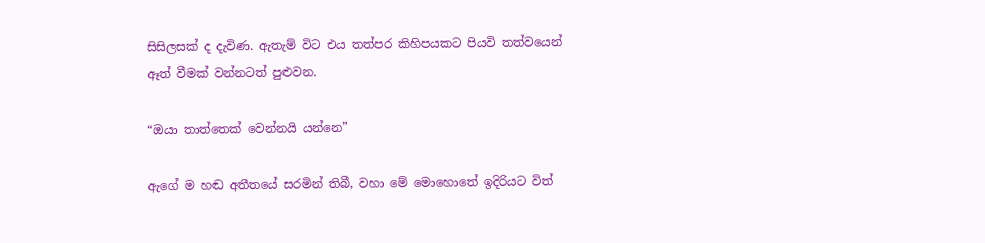සිසිලසක් ද දැවිණ. ඇතැම් විට එය තත්පර කිහිපයකට පියවි තත්වයෙන් ඈත් වීමක් වන්නටත් පුළුවන.

“ඔයා තාත්තෙක් වෙන්නයි යන්නෙ”

ඇගේ ම හඬ අතීතයේ සරමින් තිබී, වහා මේ මොහොතේ ඉදිරියට විත්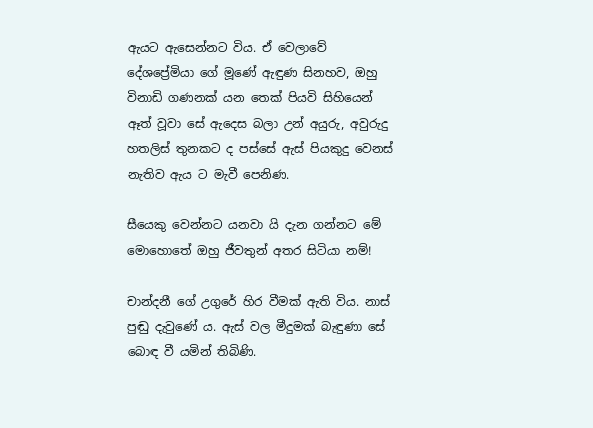ඇයට ඇසෙන්නට විය. ඒ වෙලාවේ දේශප්‍රේමියා ගේ මූණේ ඇඳුණ සිනහව, ඔහු විනාඩි ගණනක් යන තෙක් පියවි සිහියෙන් ඈත් වූවා සේ ඇදෙස බලා උන් අයුරු, අවුරුදු හතලිස් තුනකට ද පස්සේ ඇස් පියකුදු වෙනස් නැතිව ඇය ට මැවී පෙනිණ.

සීයෙකු වෙන්නට යනවා යි දැන ගන්නට මේ මොහොතේ ඔහු ජීවතුන් අතර සිටියා නම්!

චාන්දනී ගේ උගුරේ හිර වීමක් ඇති විය. නාස් පුඬු දැවුණේ ය. ඇස් වල මීදුමක් බැඳුණා සේ බොඳ වී යමින් තිබිණි.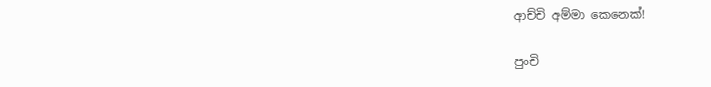ආච්චි අම්මා කෙනෙක්!

පුංචි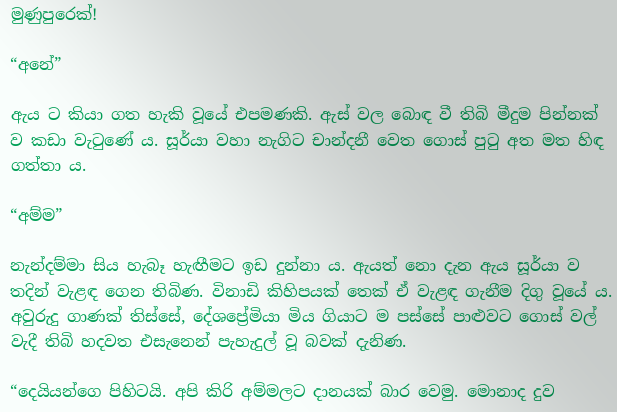මුණුපුරෙක්!

“අනේ”

ඇය ට කියා ගත හැකි වූයේ එපමණකි. ඇස් වල බොඳ වී තිබි මීදුම පින්නක් ව කඩා වැටුණේ ය. සූර්යා වහා නැගිට චාන්දනී වෙත ගොස් පුටු අත මත හිඳ ගත්තා ය.

“අම්ම”

නැන්දම්මා සිය හැබෑ හැඟීමට ඉඩ දුන්නා ය. ඇයත් නො දැන ඇය සූර්යා ව තදින් වැළඳ ගෙන තිබිණ. විනාඩි කිහිපයක් තෙක් ඒ වැළඳ ගැනීම දිගු වූයේ ය. අවුරුදු ගාණක් තිස්සේ, දේශප්‍රේමියා මිය ගියාට ම පස්සේ පාළුවට ගොස් වල් වැදී තිබි හදවත එසැනෙන් පැහැදුල් වූ බවක් දැනිණ.

“දෙයියන්ගෙ පිහිටයි. අපි කිරි අම්මලට දානයක් බාර වෙමු. මොනාද දුව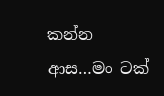කන්න ආස…මං ටක්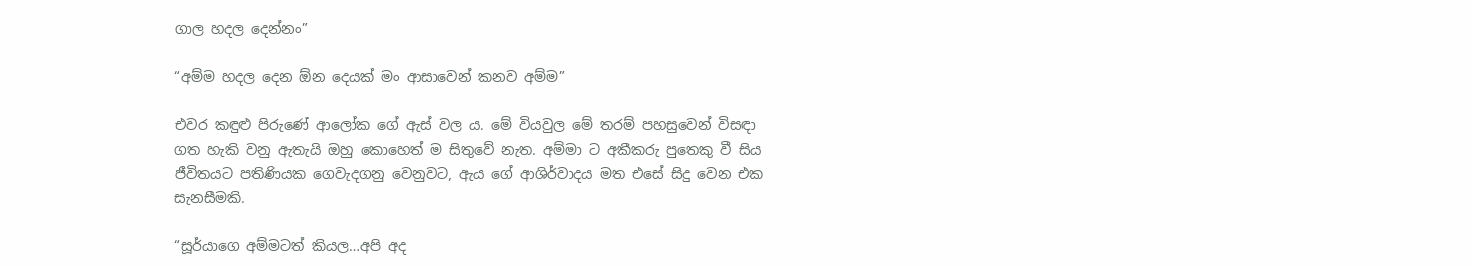ගාල හදල දෙන්නං”

“අම්ම හදල දෙන ඕන දෙයක් මං ආසාවෙන් කනව අම්ම”

එවර කඳුළු පිරුණේ ආලෝක ගේ ඇස් වල ය. මේ වියවුල මේ තරම් පහසුවෙන් විසඳා ගත හැකි වනු ඇතැයි ඔහු කොහෙත් ම සිතුවේ නැත. අම්මා ට අකීකරු පුතෙකු වී සිය ජීවිතයට පතිණියක ගෙවැදගනු වෙනුවට, ඇය ගේ ආශිර්වාදය මත එසේ සිදු වෙන එක සැනසීමකි.

“සූර්යාගෙ අම්මටත් කියල…අපි අද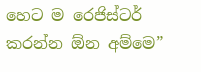හෙට ම රෙජිස්ටර් කරන්න ඕන අම්මෙ”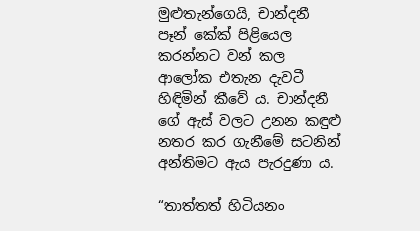මුළුතැන්ගෙයි, චාන්දනී පෑන් කේක් පිළියෙල කරන්නට වන් කල ආලෝක එතැන දැවටී හිඳිමින් කීවේ ය. චාන්දනී ගේ ඇස් වලට උනන කඳුළු නතර කර ගැනීමේ සටනින් අන්තිමට ඇය පැරදුණා ය.

“තාත්තත් හිටියනං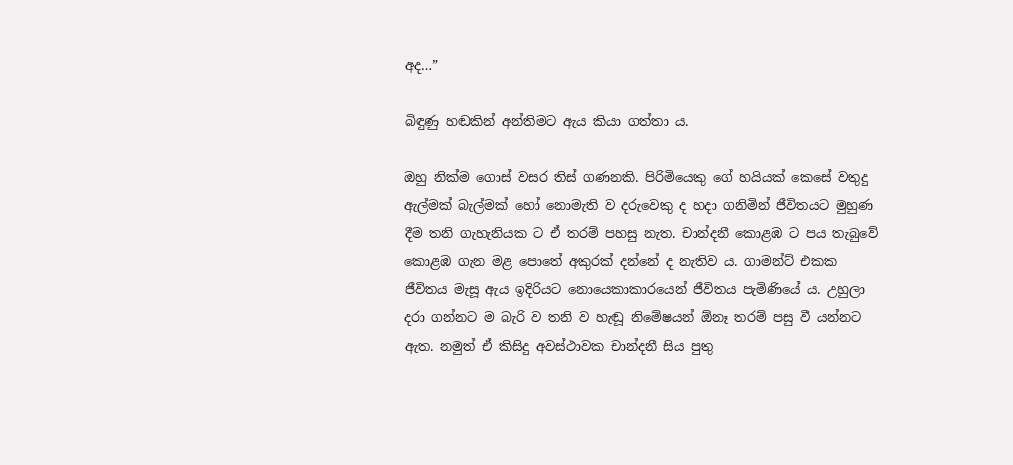අද…”

බිඳුණු හඬකින් අන්තිමට ඇය කියා ගත්තා ය.

ඔහු නික්ම ගොස් වසර තිස් ගණනකි. පිරිමියෙකු ගේ හයියක් කෙසේ වතුදු ඇල්මක් බැල්මක් හෝ නොමැති ව දරුවෙකු ද හදා ගනිමින් ජීවිතයට මුහුණ දීම තනි ගැහැනියක ට ඒ තරම් පහසු නැත. චාන්දනී කොළඹ ට පය තැබුවේ කොළඹ ගැන මළ පොතේ අකුරක් දන්නේ ද නැතිව ය. ගාමන්ට් එකක ජීවිතය මැසූ ඇය ඉදිරියට නොයෙකාකාරයෙන් ජීවිතය පැමිණියේ ය. උහුලා දරා ගන්නට ම බැරි ව තනි ව හැඬූ නිමේෂයන් ඕනෑ තරම් පසු වී යන්නට ඇත. නමුත් ඒ කිසිදු අවස්ථාවක චාන්දනී සිය පුතු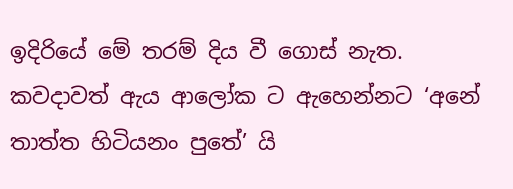ඉදිරියේ මේ තරම් දිය වී ගොස් නැත. කවදාවත් ඇය ආලෝක ට ඇහෙන්නට ‘අනේ තාත්ත හිටියනං පුතේ’ යි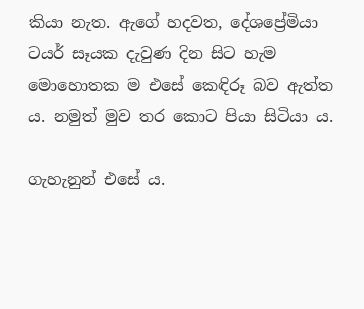කියා නැත. ඇගේ හදවත, දේශප්‍රේමියා ටයර් සෑයක දැවුණ දින සිට හැම මොහොතක ම එසේ කෙඳිරූ බව ඇත්ත ය. නමුත් මුව තර කොට පියා සිටියා ය.

ගැහැනුන් එසේ ය.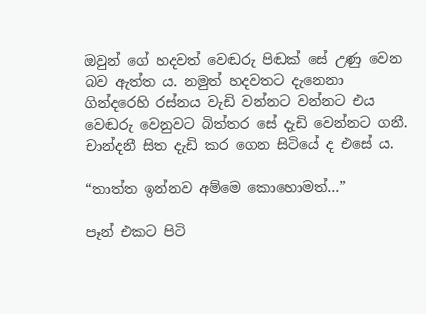ඔවුන් ගේ හදවත් වෙඬරු පිඬක් සේ උණු වෙන බව ඇත්ත ය. නමුත් හදවතට දැනෙනා ගින්දරෙහි රස්නය වැඩි වන්නට වන්නට එය වෙඬරු වෙනුවට බිත්තර සේ දැඩි වෙන්නට ගනී. චාන්දනී සිත දැඩි කර ගෙන සිටියේ ද එසේ ය.

“තාත්ත ඉන්නව අම්මෙ කොහොමත්…”

පෑන් එකට පිටි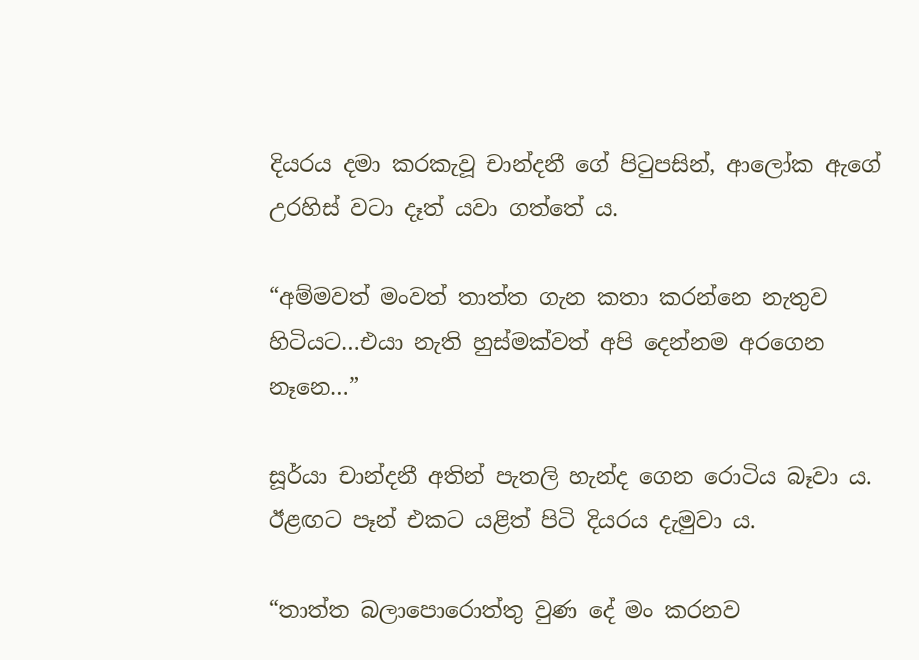දියරය දමා කරකැවූ චාන්දනී ගේ පිටුපසින්, ආලෝක ඇගේ උරහිස් වටා දෑත් යවා ගත්තේ ය.

“අම්මවත් මංවත් තාත්ත ගැන කතා කරන්නෙ නැතුව හිටියට…එයා නැති හුස්මක්වත් අපි දෙන්නම අරගෙන නෑනෙ…”

සූර්යා චාන්දනී අතින් පැතලි හැන්ද ගෙන රොටිය බෑවා ය. ඊළඟට පෑන් එකට යළිත් පිටි දියරය දැමුවා ය.

“තාත්ත බලාපොරොත්තු වුණ දේ මං කරනව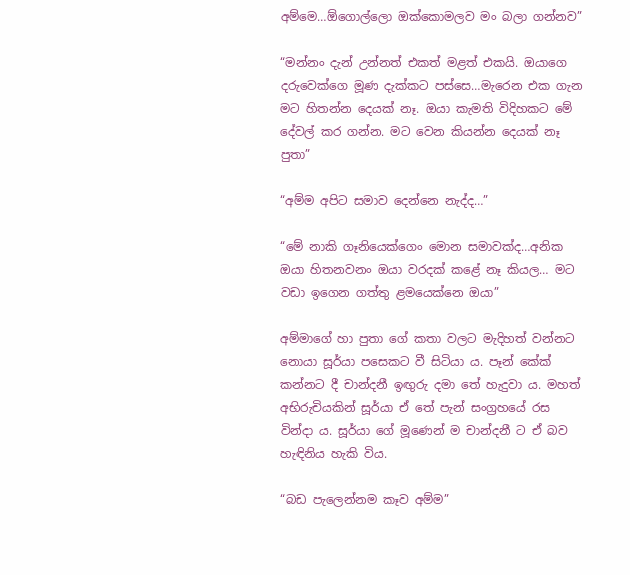අම්මෙ…ඕගොල්ලො ඔක්කොමලව මං බලා ගන්නව”

“මන්නං දැන් උන්නත් එකත් මළත් එකයි. ඔයාගෙ දරුවෙක්ගෙ මූණ දැක්කට පස්සෙ…මැරෙන එක ගැන මට හිතන්න දෙයක් නෑ. ඔයා කැමති විදිහකට මේ දේවල් කර ගන්න. මට වෙන කියන්න දෙයක් නෑ පුතා”

“අම්ම අපිට සමාව දෙන්නෙ නැද්ද…”

“මේ නාකි ගෑනියෙක්ගෙං මොන සමාවක්ද…අනික ඔයා හිතනවනං ඔයා වරදක් කළේ නෑ කියල… මට වඩා ඉගෙන ගත්තු ළමයෙක්නෙ ඔයා”

අම්මාගේ හා පුතා ගේ කතා වලට මැදිහත් වන්නට නොයා සූර්යා පසෙකට වී සිටියා ය. පෑන් කේක් කන්නට දී චාන්දනී ඉඟුරු දමා තේ හැදුවා ය. මහත් අභිරුචියකින් සූර්යා ඒ තේ පැන් සංග්‍රහයේ රස වින්දා ය. සූර්යා ගේ මූණෙන් ම චාන්දනී ට ඒ බව හැඳිනිය හැකි විය.

“බඩ පැලෙන්නම කෑව අම්ම”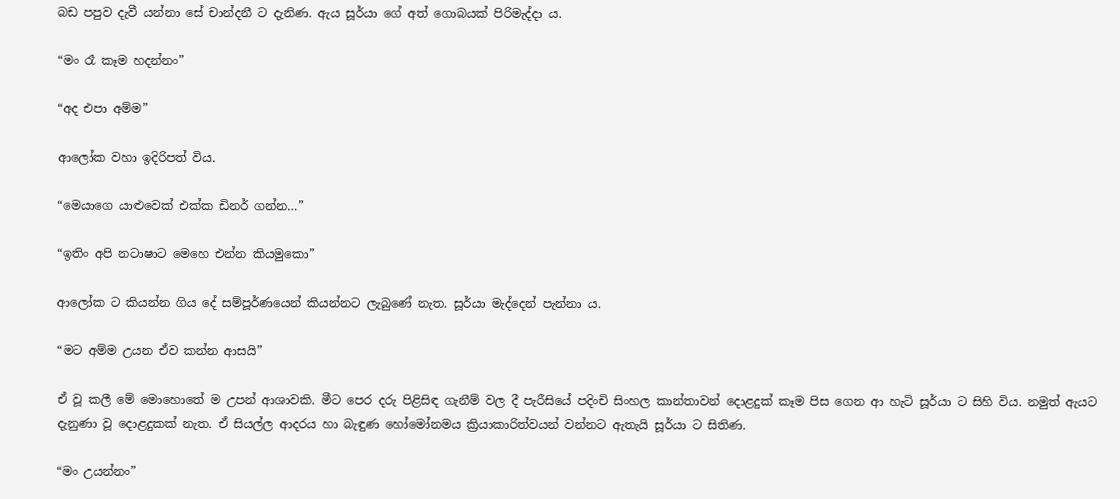බඩ පපුව දැවී යන්නා සේ චාන්දනී ට දැනිණ. ඇය සූර්යා ගේ අත් ගොබයක් පිරිමැද්දා ය.

“මං රෑ කෑම හදන්නං”

“අද එපා අම්ම”

ආලෝක වහා ඉදිරිපත් විය.

“මෙයාගෙ යාළුවෙක් එක්ක ඩිනර් ගන්න…”

“ඉතිං අපි නටාෂාට මෙහෙ එන්න කියමුකො”

ආලෝක ට කියන්න ගිය දේ සම්පූර්ණයෙන් කියන්නට ලැබුණේ නැත. සූර්යා මැද්දෙන් පැන්නා ය.

“මට අම්ම උයන ඒව කන්න ආසයි”

ඒ වූ කලී මේ මොහොතේ ම උපන් ආශාවකි. මීට පෙර දරු පිළිසිඳ ගැනීම් වල දී පැරීසියේ පදිංචි සිංහල කාන්තාවන් දොළදුක් කෑම පිස ගෙන ආ හැටි සූර්යා ට සිහි විය. නමුත් ඇයට දැනුණා වූ දොළදුකක් නැත. ඒ සියල්ල ආදරය හා බැඳුණ හෝමෝනමය ක්‍රියාකාරිත්වයන් වන්නට ඇතැයි සූර්යා ට සිතිණ.

“මං උයන්නං”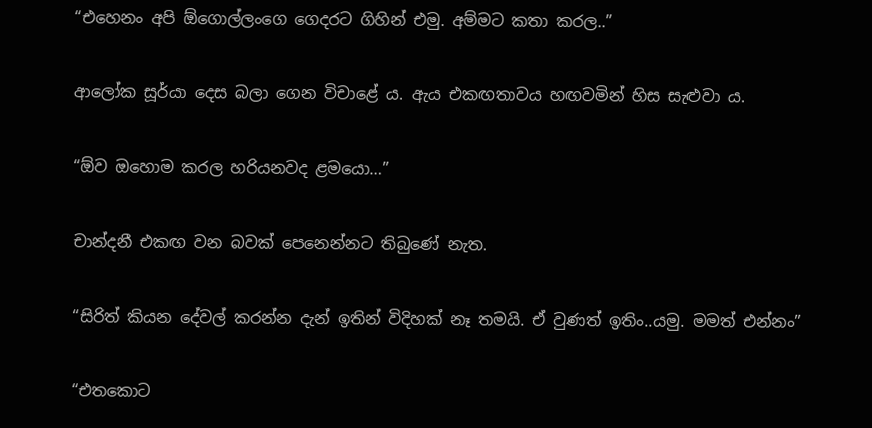“එහෙනං අපි ඕගොල්ලංගෙ ගෙදරට ගිහින් එමු. අම්මට කතා කරල..”

ආලෝක සූර්යා දෙස බලා ගෙන විචාළේ ය. ඇය එකඟතාවය හඟවමින් හිස සැළුවා ය.

“ඕව ඔහොම කරල හරියනවද ළමයො…”

චාන්දනී එකඟ වන බවක් පෙනෙන්නට තිබුණේ නැත.

“සිරිත් කියන දේවල් කරන්න දැන් ඉතින් විදිහක් නෑ තමයි. ඒ වුණත් ඉතිං..යමු. මමත් එන්නං”

“එතකොට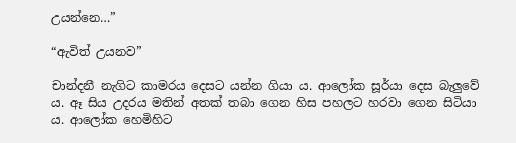උයන්නෙ…”

“ඇවිත් උයනව”

චාන්දනී නැගිට කාමරය දෙසට යන්න ගියා ය. ආලෝක සූර්යා දෙස බැලුවේ ය. ඈ සිය උදරය මතින් අතක් තබා ගෙන හිස පහලට හරවා ගෙන සිටියා ය. ආලෝක හෙමිහිට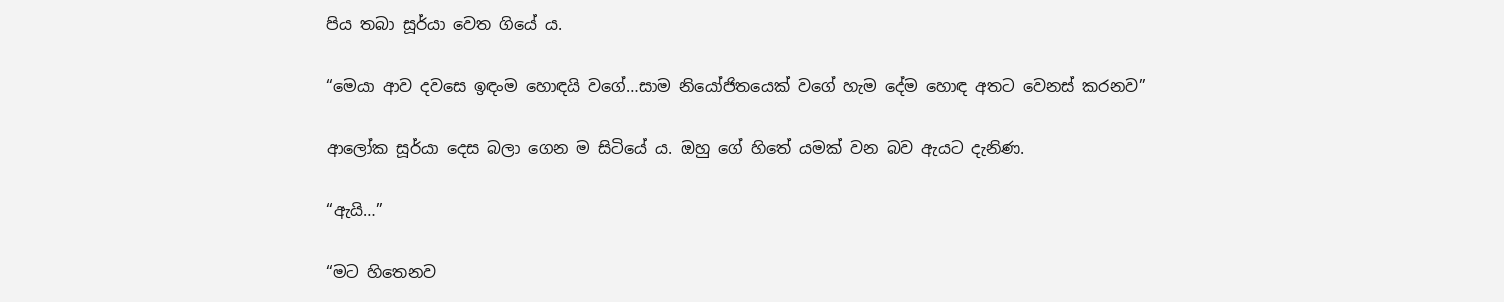පිය තබා සූර්යා වෙත ගියේ ය.

“මෙයා ආව දවසෙ ඉඳංම හොඳයි වගේ…සාම නියෝජිතයෙක් වගේ හැම දේම හොඳ අතට වෙනස් කරනව”

ආලෝක සූර්යා දෙස බලා ගෙන ම සිටියේ ය. ඔහු ගේ හිතේ යමක් වන බව ඇයට දැනිණ.

“ඇයි…”

“මට හිතෙනව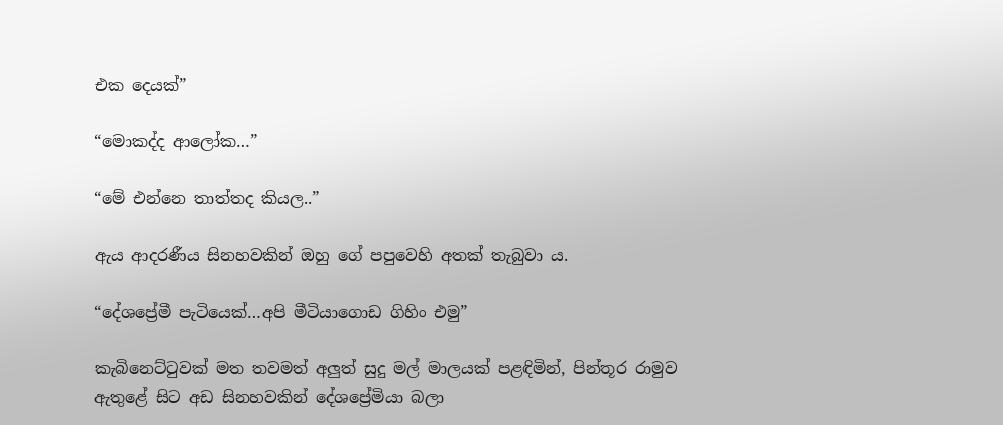එක දෙයක්”

“මොකද්ද ආලෝක…”

“මේ එන්නෙ තාත්තද කියල..”

ඇය ආදරණීය සිනහවකින් ඔහු ගේ පපුවෙහි අතක් තැබුවා ය.

“දේශප්‍රේමී පැටියෙක්…අපි මීටියාගොඩ ගිහිං එමු”

කැබිනෙට්ටුවක් මත තවමත් අලුත් සුදු මල් මාලයක් පළඳිමින්, පින්තූර රාමුව ඇතුළේ සිට අඩ සිනහවකින් දේශප්‍රේමියා බලා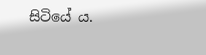සිටියේ ය.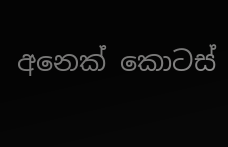අනෙක් කොටස්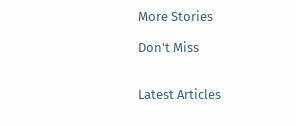More Stories

Don't Miss


Latest Articles